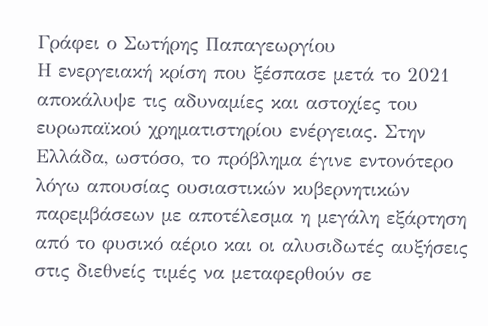Γράφει ο Σωτήρης Παπαγεωργίου
Η ενεργειακή κρίση που ξέσπασε μετά το 2021 αποκάλυψε τις αδυναμίες και αστοχίες του ευρωπαϊκού χρηματιστηρίου ενέργειας. Στην Ελλάδα, ωστόσο, το πρόβλημα έγινε εντονότερο λόγω απουσίας ουσιαστικών κυβερνητικών παρεμβάσεων με αποτέλεσμα η μεγάλη εξάρτηση από το φυσικό αέριο και οι αλυσιδωτές αυξήσεις στις διεθνείς τιμές να μεταφερθούν σε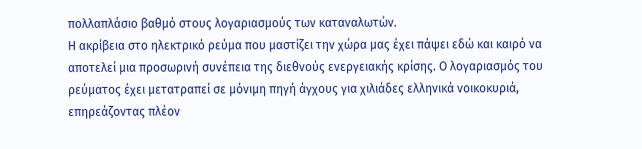πολλαπλάσιο βαθμό στους λογαριασμούς των καταναλωτών.
Η ακρίβεια στο ηλεκτρικό ρεύμα που μαστίζει την χώρα μας έχει πάψει εδώ και καιρό να αποτελεί μια προσωρινή συνέπεια της διεθνούς ενεργειακής κρίσης. Ο λογαριασμός του ρεύματος έχει μετατραπεί σε μόνιμη πηγή άγχους για χιλιάδες ελληνικά νοικοκυριά, επηρεάζοντας πλέον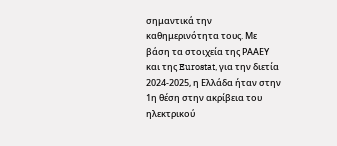σημαντικά την καθημερινότητα τους. Με βάση τα στοιχεία της ΡΑΑΕΥ και της Eurostat, για την διετία 2024-2025, η Ελλάδα ήταν στην 1η θέση στην ακρίβεια του ηλεκτρικού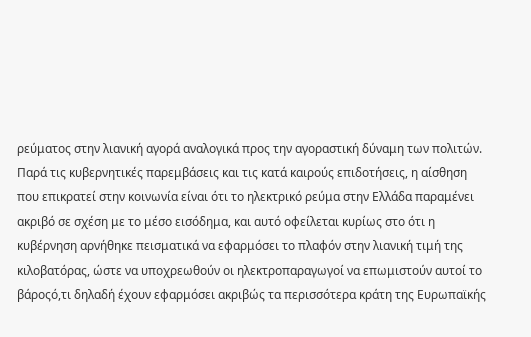ρεύματος στην λιανική αγορά αναλογικά προς την αγοραστική δύναμη των πολιτών.
Παρά τις κυβερνητικές παρεμβάσεις και τις κατά καιρούς επιδοτήσεις, η αίσθηση που επικρατεί στην κοινωνία είναι ότι το ηλεκτρικό ρεύμα στην Ελλάδα παραμένει ακριβό σε σχέση με το μέσο εισόδημα, και αυτό οφείλεται κυρίως στο ότι η κυβέρνηση αρνήθηκε πεισματικά να εφαρμόσει το πλαφόν στην λιανική τιμή της κιλοβατόρας, ώστε να υποχρεωθούν οι ηλεκτροπαραγωγοί να επωμιστούν αυτοί το βάροςό,τι δηλαδή έχουν εφαρμόσει ακριβώς τα περισσότερα κράτη της Ευρωπαϊκής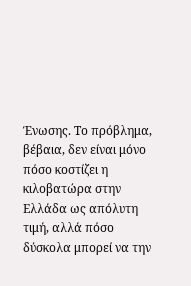Ένωσης. Το πρόβλημα, βέβαια, δεν είναι μόνο πόσο κοστίζει η κιλοβατώρα στην Ελλάδα ως απόλυτη τιμή, αλλά πόσο δύσκολα μπορεί να την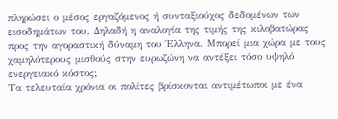πληρώσει ο μέσος εργαζόμενος ή συνταξιούχος δεδομένων των εισοδημάτων του. Δηλαδή η αναλογία της τιμής της κιλοβατώρας προς την αγοραστική δύναμη του Έλληνα. Μπορεί μια χώρα με τους χαμηλότερους μισθούς στην ευρωζώνη να αντέξει τόσο υψηλό ενεργειακό κόστος;
Τα τελευταία χρόνια οι πολίτες βρίσκονται αντιμέτωποι με ένα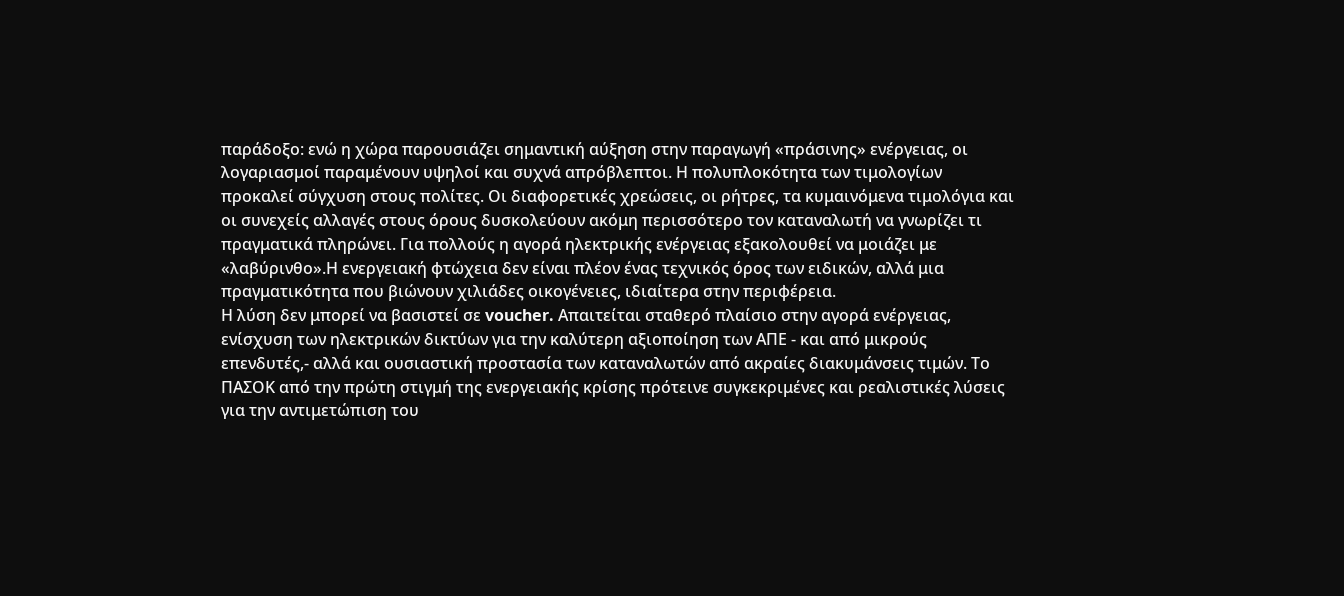παράδοξο: ενώ η χώρα παρουσιάζει σημαντική αύξηση στην παραγωγή «πράσινης» ενέργειας, οι λογαριασμοί παραμένουν υψηλοί και συχνά απρόβλεπτοι. Η πολυπλοκότητα των τιμολογίων προκαλεί σύγχυση στους πολίτες. Οι διαφορετικές χρεώσεις, οι ρήτρες, τα κυμαινόμενα τιμολόγια και οι συνεχείς αλλαγές στους όρους δυσκολεύουν ακόμη περισσότερο τον καταναλωτή να γνωρίζει τι πραγματικά πληρώνει. Για πολλούς η αγορά ηλεκτρικής ενέργειας εξακολουθεί να μοιάζει με «λαβύρινθο».Η ενεργειακή φτώχεια δεν είναι πλέον ένας τεχνικός όρος των ειδικών, αλλά μια πραγματικότητα που βιώνουν χιλιάδες οικογένειες, ιδιαίτερα στην περιφέρεια.
Η λύση δεν μπορεί να βασιστεί σε voucher. Απαιτείται σταθερό πλαίσιο στην αγορά ενέργειας, ενίσχυση των ηλεκτρικών δικτύων για την καλύτερη αξιοποίηση των ΑΠΕ - και από μικρούς επενδυτές,- αλλά και ουσιαστική προστασία των καταναλωτών από ακραίες διακυμάνσεις τιμών. Το ΠΑΣΟΚ από την πρώτη στιγμή της ενεργειακής κρίσης πρότεινε συγκεκριμένες και ρεαλιστικές λύσεις για την αντιμετώπιση του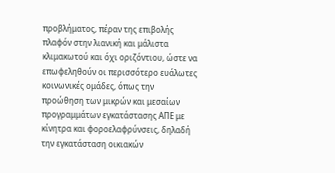προβλήματος, πέραν της επιβολής πλαφόν στην λιανική και μάλιστα κλιμακωτού και όχι οριζόντιου, ώστε να επωφεληθούν οι περισσότερο ευάλωτες κοινωνικές ομάδες, όπως την προώθηση των μικρών και μεσαίων προγραμμάτων εγκατάστασης ΑΠΕ με κίνητρα και φοροελαφρύνσεις, δηλαδή την εγκατάσταση οικιακών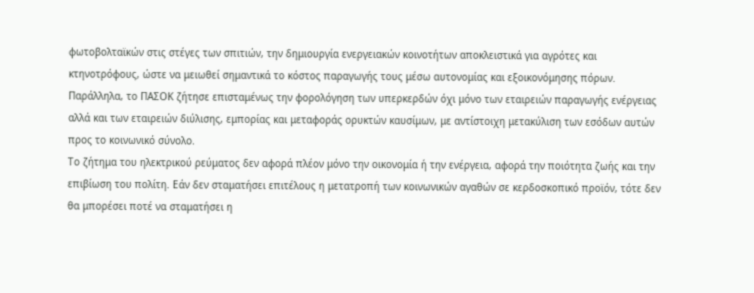φωτοβολταϊκών στις στέγες των σπιτιών, την δημιουργία ενεργειακών κοινοτήτων αποκλειστικά για αγρότες και κτηνοτρόφους, ώστε να μειωθεί σημαντικά το κόστος παραγωγής τους μέσω αυτονομίας και εξοικονόμησης πόρων. Παράλληλα, το ΠΑΣΟΚ ζήτησε επισταμένως την φορολόγηση των υπερκερδών όχι μόνο των εταιρειών παραγωγής ενέργειας αλλά και των εταιρειών διύλισης, εμπορίας και μεταφοράς ορυκτών καυσίμων, με αντίστοιχη μετακύλιση των εσόδων αυτών προς το κοινωνικό σύνολο.
Το ζήτημα του ηλεκτρικού ρεύματος δεν αφορά πλέον μόνο την οικονομία ή την ενέργεια, αφορά την ποιότητα ζωής και την επιβίωση του πολίτη. Εάν δεν σταματήσει επιτέλους η μετατροπή των κοινωνικών αγαθών σε κερδοσκοπικό προϊόν, τότε δεν θα μπορέσει ποτέ να σταματήσει η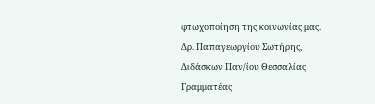φτωχοποίηση της κοινωνίας μας.
Δρ. Παπαγεωργίου Σωτήρης,
Διδάσκων Παν/ίου Θεσσαλίας
Γραμματέας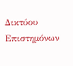Δικτύου Επιστημόνων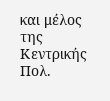και μέλος της Κεντρικής Πολ.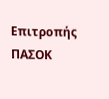Επιτροπής ΠΑΣΟΚ